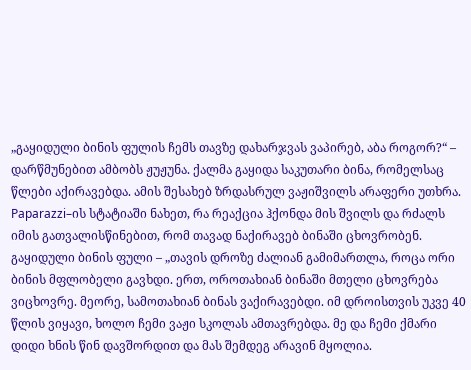„გაყიდული ბინის ფულის ჩემს თავზე დახარჯვას ვაპირებ, აბა როგორ?“ – დარწმუნებით ამბობს ჟუჟუნა. ქალმა გაყიდა საკუთარი ბინა, რომელსაც წლები აქირავებდა. ამის შესახებ ზრდასრულ ვაჟიშვილს არაფერი უთხრა. Paparazzi–ის სტატიაში ნახეთ, რა რეაქცია ჰქონდა მის შვილს და რძალს იმის გათვალისწინებით, რომ თავად ნაქირავებ ბინაში ცხოვრობენ.
გაყიდული ბინის ფული – „თავის დროზე ძალიან გამიმართლა, როცა ორი ბინის მფლობელი გავხდი. ერთ, ოროთახიან ბინაში მთელი ცხოვრება ვიცხოვრე. მეორე, სამოთახიან ბინას ვაქირავებდი. იმ დროისთვის უკვე 40 წლის ვიყავი, ხოლო ჩემი ვაჟი სკოლას ამთავრებდა. მე და ჩემი ქმარი დიდი ხნის წინ დავშორდით და მას შემდეგ არავინ მყოლია.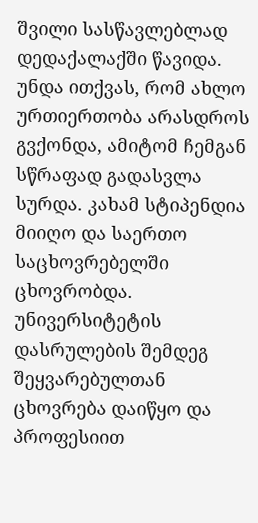შვილი სასწავლებლად დედაქალაქში წავიდა. უნდა ითქვას, რომ ახლო ურთიერთობა არასდროს გვქონდა, ამიტომ ჩემგან სწრაფად გადასვლა სურდა. კახამ სტიპენდია მიიღო და საერთო საცხოვრებელში ცხოვრობდა. უნივერსიტეტის დასრულების შემდეგ შეყვარებულთან ცხოვრება დაიწყო და პროფესიით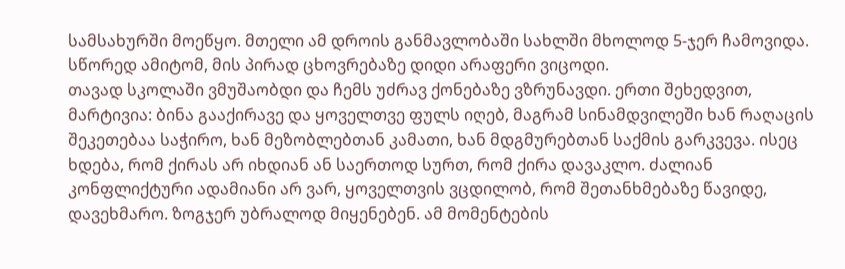სამსახურში მოეწყო. მთელი ამ დროის განმავლობაში სახლში მხოლოდ 5-ჯერ ჩამოვიდა. სწორედ ამიტომ, მის პირად ცხოვრებაზე დიდი არაფერი ვიცოდი.
თავად სკოლაში ვმუშაობდი და ჩემს უძრავ ქონებაზე ვზრუნავდი. ერთი შეხედვით, მარტივია: ბინა გააქირავე და ყოველთვე ფულს იღებ, მაგრამ სინამდვილეში ხან რაღაცის შეკეთებაა საჭირო, ხან მეზობლებთან კამათი, ხან მდგმურებთან საქმის გარკვევა. ისეც ხდება, რომ ქირას არ იხდიან ან საერთოდ სურთ, რომ ქირა დავაკლო. ძალიან კონფლიქტური ადამიანი არ ვარ, ყოველთვის ვცდილობ, რომ შეთანხმებაზე წავიდე, დავეხმარო. ზოგჯერ უბრალოდ მიყენებენ. ამ მომენტების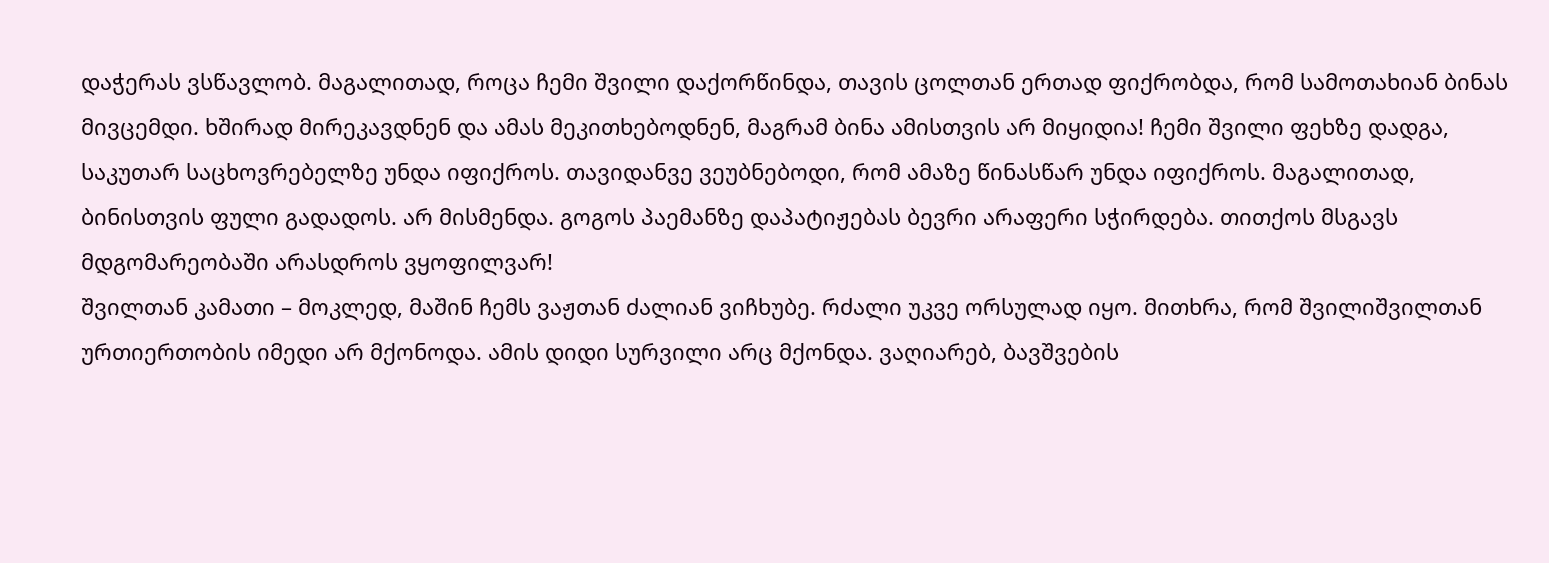დაჭერას ვსწავლობ. მაგალითად, როცა ჩემი შვილი დაქორწინდა, თავის ცოლთან ერთად ფიქრობდა, რომ სამოთახიან ბინას მივცემდი. ხშირად მირეკავდნენ და ამას მეკითხებოდნენ, მაგრამ ბინა ამისთვის არ მიყიდია! ჩემი შვილი ფეხზე დადგა, საკუთარ საცხოვრებელზე უნდა იფიქროს. თავიდანვე ვეუბნებოდი, რომ ამაზე წინასწარ უნდა იფიქროს. მაგალითად, ბინისთვის ფული გადადოს. არ მისმენდა. გოგოს პაემანზე დაპატიჟებას ბევრი არაფერი სჭირდება. თითქოს მსგავს მდგომარეობაში არასდროს ვყოფილვარ!
შვილთან კამათი – მოკლედ, მაშინ ჩემს ვაჟთან ძალიან ვიჩხუბე. რძალი უკვე ორსულად იყო. მითხრა, რომ შვილიშვილთან ურთიერთობის იმედი არ მქონოდა. ამის დიდი სურვილი არც მქონდა. ვაღიარებ, ბავშვების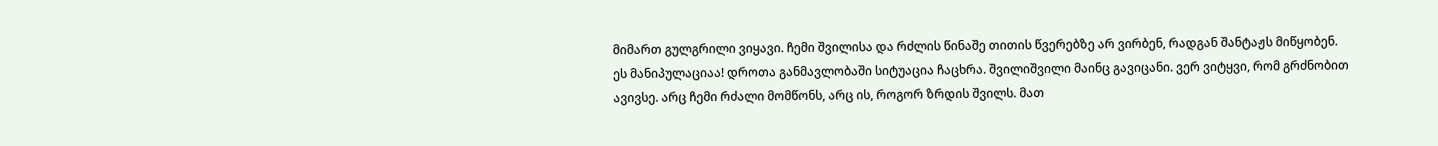მიმართ გულგრილი ვიყავი. ჩემი შვილისა და რძლის წინაშე თითის წვერებზე არ ვირბენ, რადგან შანტაჟს მიწყობენ. ეს მანიპულაციაა! დროთა განმავლობაში სიტუაცია ჩაცხრა. შვილიშვილი მაინც გავიცანი. ვერ ვიტყვი, რომ გრძნობით ავივსე. არც ჩემი რძალი მომწონს, არც ის, როგორ ზრდის შვილს. მათ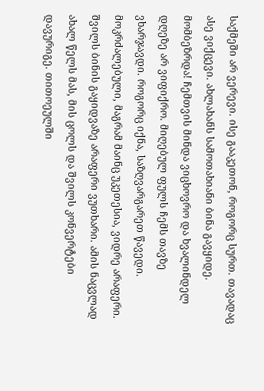საქმეში არ ვერევი. ისე გააკეთონ, როგორც სურთ. თავადაც ასე ვიქცევი. ახლახანს სამოთახიანი ბინა გავყიდე. მომბეზრდა! ჩემთვის მინდა ვიცხოვრო და ხვალინდელ დღეზე არ ვიფიქრო. მიღებულ ფულს ჩემს თავზე ვხარჯავდი. როგორც იქნა, საზღვარგარეთ წავედი. მოკრძალებული, მაგრამ მაინც უკეთესია, ვიდრე არაფერი.
შვილს ბინის გაყიდვაზე არაფერი ვუთხარი. ამის ნაცვლად ახალ წელს მას, მის ცოლს და შვილს კონვერტები დავურიგე. თითოეულში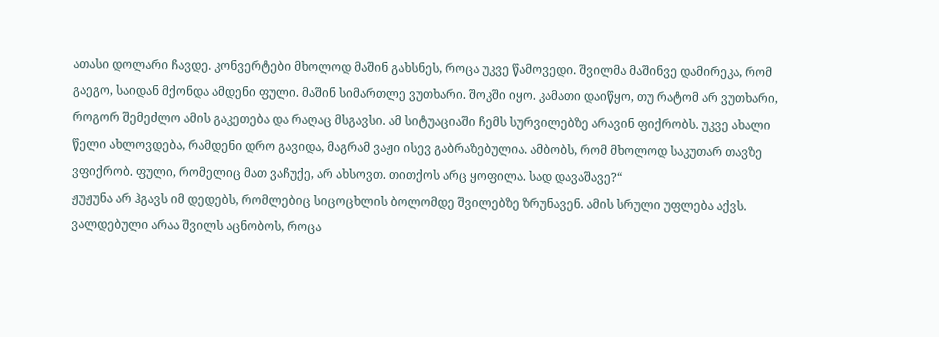ათასი დოლარი ჩავდე. კონვერტები მხოლოდ მაშინ გახსნეს, როცა უკვე წამოვედი. შვილმა მაშინვე დამირეკა, რომ გაეგო, საიდან მქონდა ამდენი ფული. მაშინ სიმართლე ვუთხარი. შოკში იყო. კამათი დაიწყო, თუ რატომ არ ვუთხარი, როგორ შემეძლო ამის გაკეთება და რაღაც მსგავსი. ამ სიტუაციაში ჩემს სურვილებზე არავინ ფიქრობს. უკვე ახალი წელი ახლოვდება, რამდენი დრო გავიდა, მაგრამ ვაჟი ისევ გაბრაზებულია. ამბობს, რომ მხოლოდ საკუთარ თავზე ვფიქრობ. ფული, რომელიც მათ ვაჩუქე, არ ახსოვთ. თითქოს არც ყოფილა. სად დავაშავე?“
ჟუჟუნა არ ჰგავს იმ დედებს, რომლებიც სიცოცხლის ბოლომდე შვილებზე ზრუნავენ. ამის სრული უფლება აქვს. ვალდებული არაა შვილს აცნობოს, როცა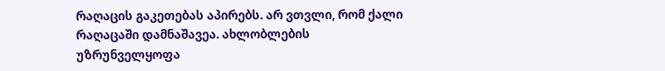რაღაცის გაკეთებას აპირებს. არ ვთვლი, რომ ქალი რაღაცაში დამნაშავეა. ახლობლების უზრუნველყოფა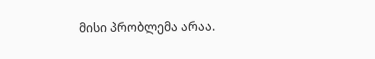მისი პრობლემა არაა.